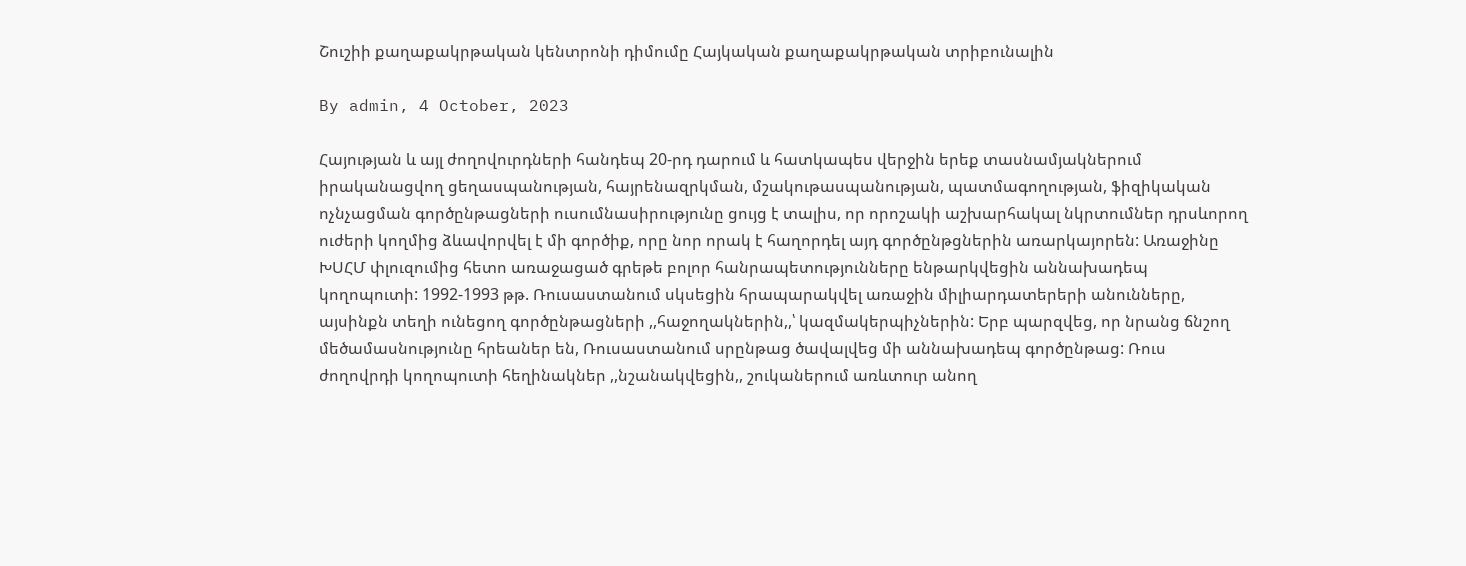Շուշիի քաղաքակրթական կենտրոնի դիմումը Հայկական քաղաքակրթական տրիբունալին

By admin, 4 October, 2023

Հայության և այլ ժողովուրդների հանդեպ 20-րդ դարում և հատկապես վերջին երեք տասնամյակներում իրականացվող ցեղասպանության, հայրենազրկման, մշակութասպանության, պատմագողության, ֆիզիկական ոչնչացման գործընթացների ուսումնասիրությունը ցույց է տալիս, որ որոշակի աշխարհակալ նկրտումներ դրսևորող ուժերի կողմից ձևավորվել է մի գործիք, որը նոր որակ է հաղորդել այդ գործընթցներին առարկայորեն: Առաջինը ԽՍՀՄ փլուզումից հետո առաջացած գրեթե բոլոր հանրապետությունները ենթարկվեցին աննախադեպ կողոպուտի: 1992-1993 թթ. Ռուսաստանում սկսեցին հրապարակվել առաջին միլիարդատերերի անունները, այսինքն տեղի ունեցող գործընթացների ,,հաջողակներին,,՝ կազմակերպիչներին: Երբ պարզվեց, որ նրանց ճնշող մեծամասնությունը հրեաներ են, Ռուսաստանում սրընթաց ծավալվեց մի աննախադեպ գործընթաց: Ռուս ժողովրդի կողոպուտի հեղինակներ ,,նշանակվեցին,, շուկաներում առևտուր անող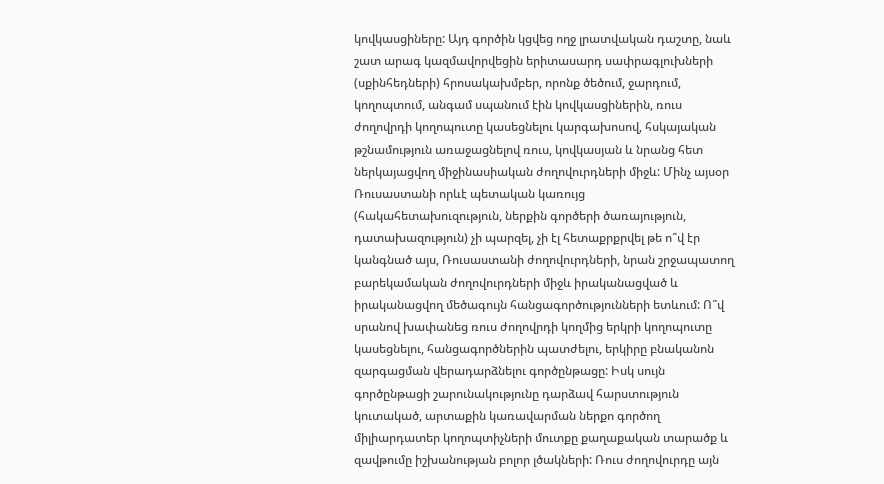կովկասցիները: Այդ գործին կցվեց ողջ լրատվական դաշտը, նաև շատ արագ կազմավորվեցին երիտասարդ սափրագլուխների (սքինհեդների) հրոսակախմբեր, որոնք ծեծում, ջարդում, կողոպտում, անգամ սպանում էին կովկասցիներին, ռուս ժողովրդի կողոպուտը կասեցնելու կարգախոսով, հսկայական թշնամություն առաջացնելով ռուս, կովկասյան և նրանց հետ ներկայացվող միջինասիական ժողովուրդների միջև: Մինչ այսօր Ռուսաստանի որևէ պետական կառույց (հակահետախուզություն, ներքին գործերի ծառայություն, դատախազություն) չի պարզել, չի էլ հետաքրքրվել թե ո՞վ էր կանգնած այս, Ռուսաստանի ժողովուրդների, նրան շրջապատող բարեկամական ժողովուրդների միջև իրականացված և իրականացվող մեծագույն հանցագործությունների ետևում: Ո՞վ սրանով խափանեց ռուս ժողովրդի կողմից երկրի կողոպուտը կասեցնելու, հանցագործներին պատժելու, երկիրը բնականոն զարգացման վերադարձնելու գործընթացը: Իսկ սույն գործընթացի շարունակությունը դարձավ հարստություն կուտակած, արտաքին կառավարման ներքո գործող միլիարդատեր կողոպտիչների մուտքը քաղաքական տարածք և զավթումը իշխանության բոլոր լծակների: Ռուս ժողովուրդը այն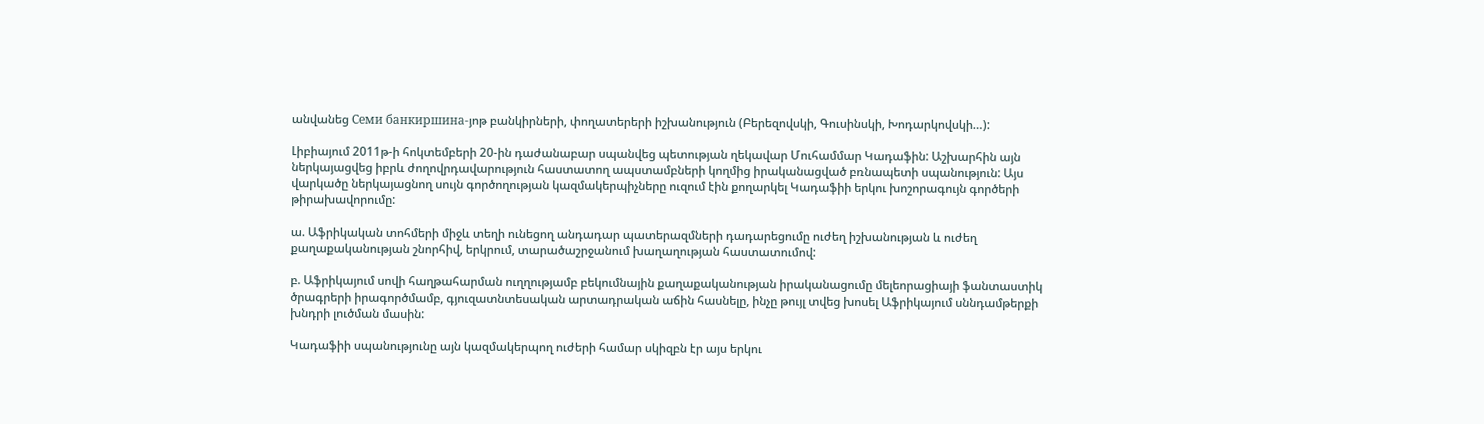անվանեց Семи банкиршина-յոթ բանկիրների, փողատերերի իշխանություն (Բերեզովսկի, Գուսինսկի, Խոդարկովսկի…):

Լիբիայում 2011թ-ի հոկտեմբերի 20-ին դաժանաբար սպանվեց պետության ղեկավար Մուհամմար Կադաֆին: Աշխարհին այն ներկայացվեց իբրև ժողովրդավարություն հաստատող ապստամբների կողմից իրականացված բռնապետի սպանություն: Այս վարկածը ներկայացնող սույն գործողության կազմակերպիչները ուզում էին քողարկել Կադաֆիի երկու խոշորագույն գործերի թիրախավորումը:

ա. Աֆրիկական տոհմերի միջև տեղի ունեցող անդադար պատերազմների դադարեցումը ուժեղ իշխանության և ուժեղ քաղաքականության շնորհիվ, երկրում, տարածաշրջանում խաղաղության հաստատումով:

բ. Աֆրիկայում սովի հաղթահարման ուղղությամբ բեկումնային քաղաքականության իրականացումը մելեորացիայի ֆանտաստիկ ծրագրերի իրագործմամբ, գյուզատնտեսական արտադրական աճին հասնելը, ինչը թույլ տվեց խոսել Աֆրիկայում սննդամթերքի խնդրի լուծման մասին:

Կադաֆիի սպանությունը այն կազմակերպող ուժերի համար սկիզբն էր այս երկու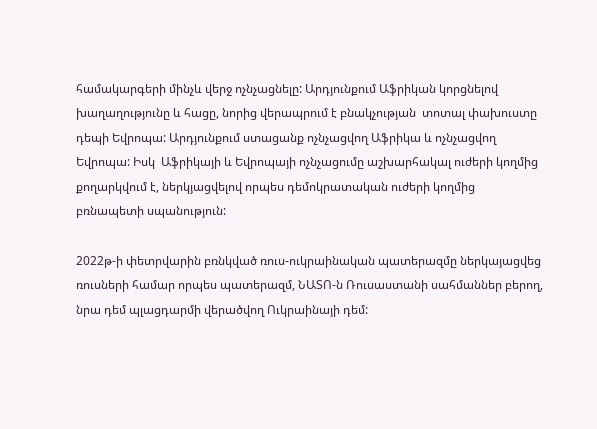համակարգերի մինչև վերջ ոչնչացնելը: Արդյունքում Աֆրիկան կորցնելով խաղաղությունը և հացը, նորից վերապրում է բնակչության  տոտալ փախուստը դեպի Եվրոպա: Արդյունքում ստացանք ոչնչացվող Աֆրիկա և ոչնչացվող Եվրոպա: Իսկ  Աֆրիկայի և Եվրոպայի ոչնչացումը աշխարհակալ ուժերի կողմից քողարկվում է, ներկյացվելով որպես դեմոկրատական ուժերի կողմից բռնապետի սպանություն:

2022թ-ի փետրվարին բռնկված ռուս-ուկրաինական պատերազմը ներկայացվեց ռուսների համար որպես պատերազմ, ՆԱՏՈ-ն Ռուսաստանի սահմաններ բերող, նրա դեմ պլացդարմի վերածվող Ուկրաինայի դեմ: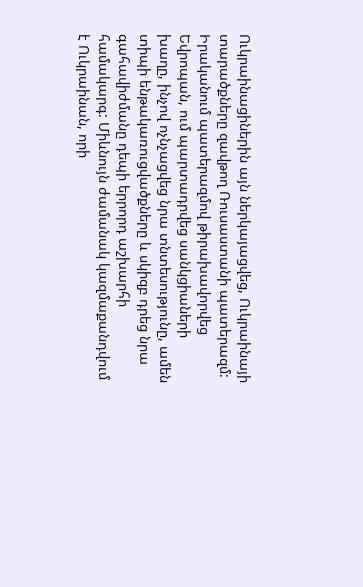Ուկրաինացիներին այն ներկայացվեց, Ուկրաինայի տարածքները զավթող Ռուսաստանի պատերազմ: Իրականում պատերազմով թիրախավորվեց Եվրոպան, ում պարտադրվեց սանկցիաների խաղը, ինչով ոչնչացվեց նրա տնտեսությունը, ամեն տիպի ենթակառուցվածքները և սկիզբ դրեց նրա գահավիժմանը դեպի երրորդ աշխարհի համակարգ: Միևնույն ժամանակ կազմաքանդվում է Ուկրաինան, որի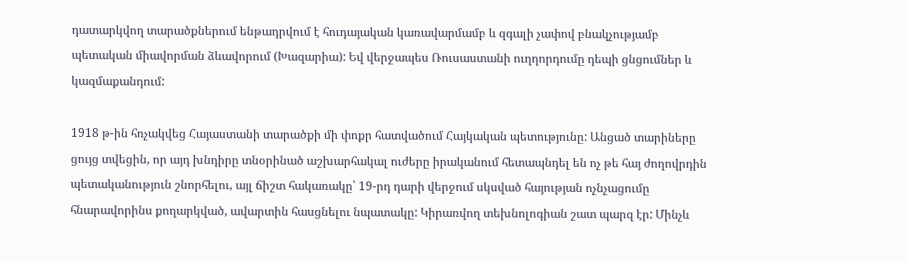դատարկվող տարածքներում ենթադրվում է հուդայական կառավարմամբ և զգալի չափով բնակչությամբ պետական միավորման ձևավորում (Խազարիա): Եվ վերջապես Ռուսաստանի ուղղորդումը դեպի ցնցումներ և կազմաքանդում:

1918 թ-ին հռչակվեց Հայաստանի տարածքի մի փոքր հատվածում Հայկական պետությունը: Անցած տարիները ցույց տվեցին, որ այդ խնդիրը տնօրինած աշխարհակալ ուժերը իրականում հետապնդել են ոչ թե հայ ժողովրդին պետականություն շնորհելու, այլ ճիշտ հակառակը՝ 19-րդ դարի վերջում սկսված հայության ոչնչացումը հնարավորինս քողարկված, ավարտին հասցնելու նպատակը: Կիրառվող տեխնոլոգիան շատ պարզ էր: Մինչև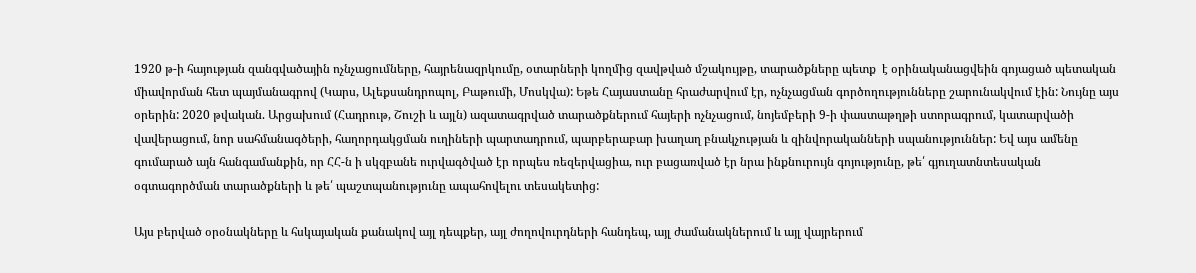1920 թ-ի հայության զանգվածային ոչնչացումները, հայրենազրկումը, օտարների կողմից զավթված մշակույթը, տարածքները պետք  է օրինականացվեին գոյացած պետական միավորման հետ պայմանագրով (Կարս, Ալեքսանդրոպոլ, Բաթումի, Մոսկվա): Եթե Հայաստանը հրաժարվում էր, ոչնչացման գործողությունները շարունակվում էին: Նույնը այս օրերին: 2020 թվական. Արցախում (Հադրութ, Շուշի և այլն) ազատագրված տարածքներում հայերի ոչնչացում, նոյեմբերի 9-ի փաստաթղթի ստորագրում, կատարվածի վավերացում, նոր սահմանագծերի, հաղորդակցման ուղիների պարտադրում, պարբերաբար խաղաղ բնակչության և զինվորականների սպանություններ: Եվ այս ամենը գումարած այն հանգամանքին, որ ՀՀ-ն ի սկզբանե ուրվագծված էր որպես ռեզերվացիա, ուր բացառված էր նրա ինքնուրույն գոյությունը, թե՛ գյուղատնտեսական օգտագործման տարածքների և թե՛ պաշտպանությունը ապահովելու տեսակետից:

Այս բերված օրօնակները և հսկայական քանակով այլ դեպքեր, այլ ժողովուրդների հանդեպ, այլ ժամանակներում և այլ վայրերում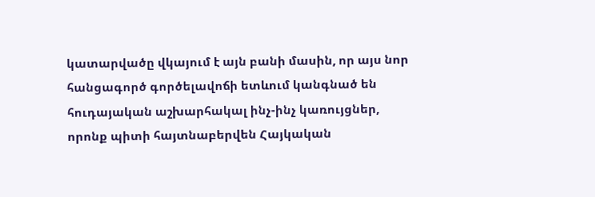կատարվածը վկայում է այն բանի մասին, որ այս նոր հանցագործ գործելավոճի ետևում կանգնած են հուդայական աշխարհակալ ինչ-ինչ կառույցներ, որոնք պիտի հայտնաբերվեն Հայկական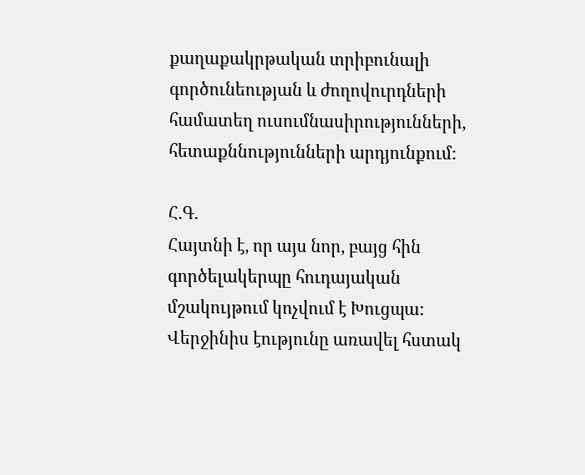քաղաքակրթական տրիբունալի գործունեության և ժողովուրդների համատեղ ուսումնասիրությունների, հետաքննությունների արդյունքում:

Հ.Գ.
Հայտնի է, որ այս նոր, բայց հին գործելակերպը հուդայական մշակույթում կոչվում է Խուցպա: Վերջինիս էությունը առավել հստակ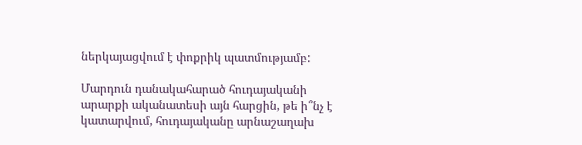ներկայացվում է փոքրիկ պատմությամբ:

Մարդուն դանակահարած հուդայականի արարքի ականատեսի այն հարցին, թե ի՞նչ է կատարվում, հուդայականը արնաշաղախ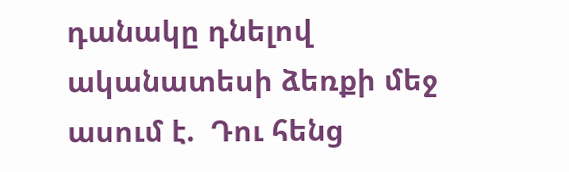դանակը դնելով ականատեսի ձեռքի մեջ ասում է.  Դու հենց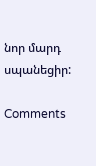նոր մարդ սպանեցիր:

Comments